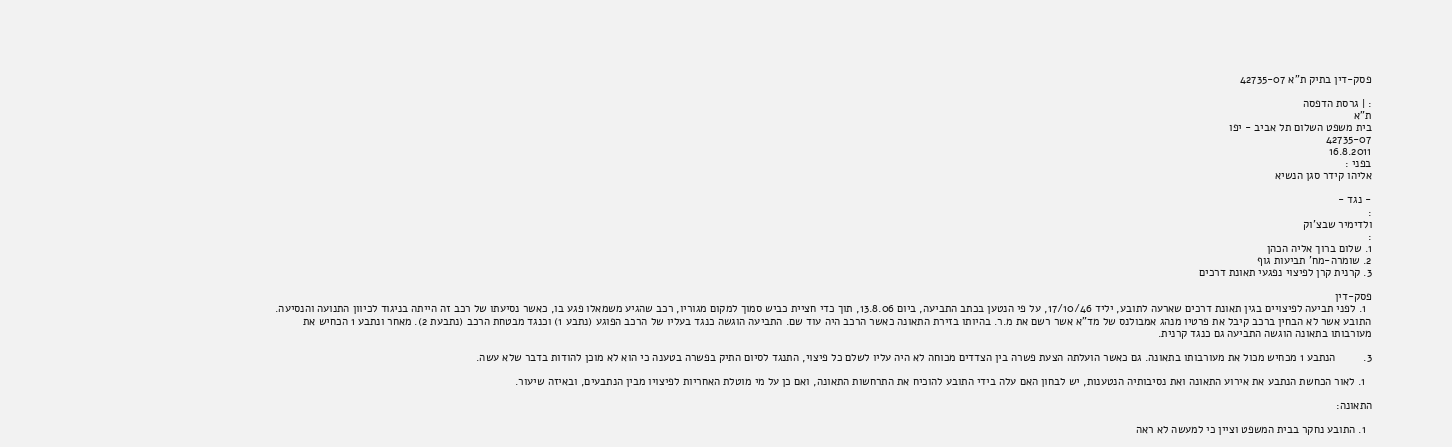פסק-דין בתיק ת"א 42735-07

: | גרסת הדפסה
ת"א
בית משפט השלום תל אביב - יפו
42735-07
16.8.2011
בפני :
אליהו קידר סגן הנשיא

- נגד -
:
ולדימיר שבצ'וק
:
1. שלום ברוך אליה הכהן
2. שומרה-מח' תביעות גוף
3. קרנית קרן לפיצוי נפגעי תאונת דרכים

פסק-דין
  1. לפני תביעה לפיצויים בגין תאונת דרכים שארעה לתובע, יליד 17/10/46, על פי הנטען בכתב התביעה, ביום 13.8.06, תוך כדי חציית כביש סמוך למקום מגוריו, רכב שהגיע משמאלו פגע בו, כאשר נסיעתו של רכב זה הייתה בניגוד לכיוון התנועה והנסיעה. התובע אשר לא הבחין ברכב קיבל את פרטיו מנהג אמבולנס של מד"א אשר רשם את מ.ר. בהיותו בזירת התאונה כאשר הרכב היה עוד שם. התביעה הוגשה כנגד בעליו של הרכב הפוגע (נתבע 1) וכנגד מבטחת הרכב (נתבעת 2). מאחר ונתבע 1 הכחיש את מעורבותו בתאונה הוגשה התביעה גם כנגד קרנית.

3.         הנתבע 1 מכחיש מכול את מעורבותו בתאונה. גם כאשר הועלתה הצעת פשרה בין הצדדים מכוחה לא היה עליו לשלם כל פיצוי, התנגד לסיום התיק בפשרה בטענה כי הוא לא מוכן להודות בדבר שלא עשה.

  1. לאור הכחשת הנתבע את אירוע התאונה ואת נסיבותיה הנטענות, יש לבחון האם עלה בידי התובע להוכיח את התרחשות התאונה, ואם כן על מי מוטלת האחריות לפיצויו מבין הנתבעים, ובאיזה שיעור.

התאונה:

  1. התובע נחקר בבית המשפט וציין כי למעשה לא ראה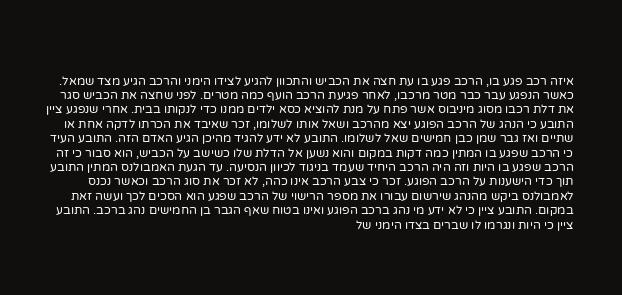איזה רכב פגע בו, הרכב פגע בו עת חצה את הכביש והתכוון להגיע לצידו הימני והרכב הגיע מצד שמאל. כאשר הנפגע עבר כבר מטר מרכבו, לאחר פגיעת הרכב הועף כמה מטרים. לפני שחצה את הכביש סגר את דלת רכבו מסוג מיניבוס אשר פתח על מנת להוציא כסא ילדים ממנו כדי לנקותו בבית. אחרי שנפגע ציין התובע כי הנהג של הרכב הפוגע יצא מהרכב ושאל אותו לשלומו, זכר שאיבד את הכרתו לדקה אחת או שתיים ואז גבר שמן כבן חמישים שאל לשלומו. התובע לא ידע להגיד מהיכן הגיע האדם הזה. התובע העיד כי הרכב שפגע בו המתין כמה דקות במקום והוא נשען אל הדלת שלו כשישב על הכביש, הוא סבור כי זה הרכב שפגע בו היות וזה היה הרכב היחיד שעמד בניגוד לכיוון הנסיעה. עד הגעת האמבולנס המתין התובע תוך כדי הישענות על הרכב הפוגע. זכר כי צבע הרכב אינו כהה, לא זכר את סוג הרכב וכאשר נכנס לאמבולנס ביקש מהנהג שירשום עבורו את מספר הרישוי של הרכב שפגע הוא הסכים לכך ועשה זאת במקום. התובע ציין כי לא ידע מי נהג ברכב הפוגע ואינו בטוח שאף הגבר בן החמישים נהג ברכב. התובע ציין כי היות ונגרמו לו שברים בצדו הימני של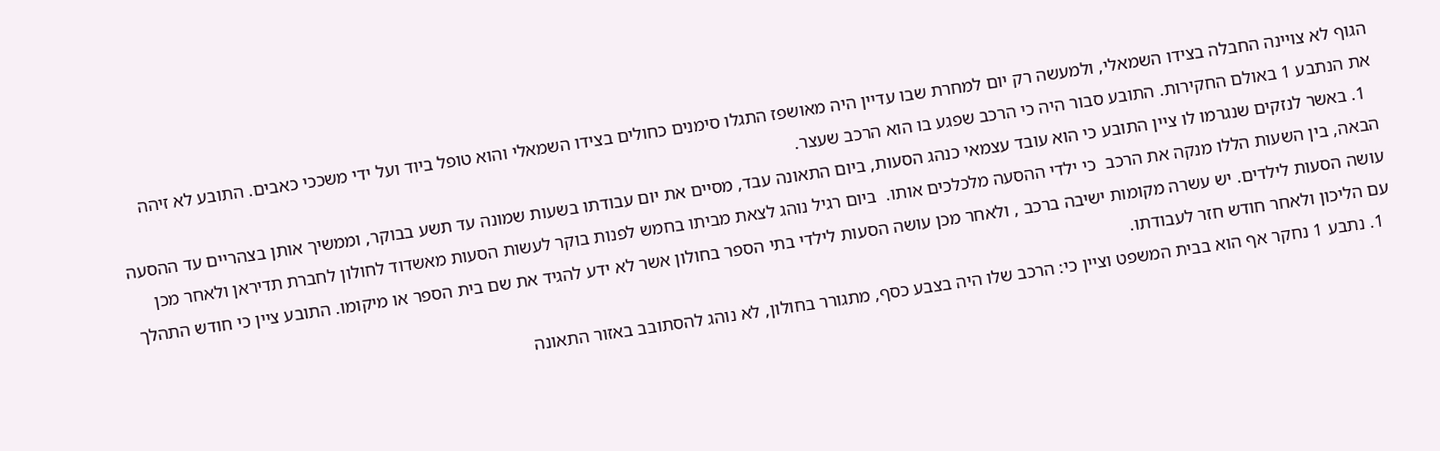הגוף לא צויינה החבלה בצידו השמאלי, ולמעשה רק יום למחרת שבו עדיין היה מאושפז התגלו סימנים כחולים בצידו השמאלי והוא טופל ביוד ועל ידי משככי כאבים. התובע לא זיהה את הנתבע 1 באולם החקירות. התובע סבור היה כי הרכב שפגע בו הוא הרכב שעצר.
  1. באשר לנזקים שנגרמו לו ציין התובע כי הוא עובד עצמאי כנהג הסעות, ביום התאונה עבד, מסיים את יום עבודתו בשעות שמונה עד תשע בבוקר, וממשיך אותן בצהריים עד ההסעה הבאה, בין השעות הללו מנקה את הרכב  כי ילדי ההסעה מלכלכים אותו.  ביום רגיל נוהג לצאת מביתו בחמש לפנות בוקר לעשות הסעות מאשדוד לחולון לחברת תדיראן ולאחר מכן עושה הסעות לילדים. יש עשרה מקומות ישיבה ברכב , ולאחר מכן עושה הסעות לילדי בתי הספר בחולון אשר לא ידע להגיד את שם בית הספר או מיקומו. התובע ציין כי חודש התהלך עם הליכון ולאחר חודש חזר לעבודתו.
  1. נתבע 1 נחקר אף הוא בבית המשפט וציין כי: הרכב שלו היה בצבע כסף, מתגורר בחולון, לא נוהג להסתובב באזור התאונה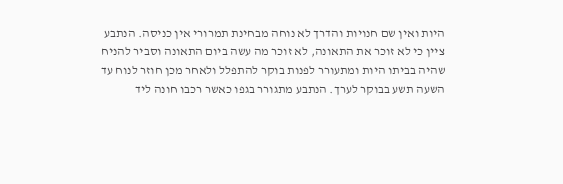היות ואין שם חנויות והדרך לא נוחה מבחינת תמרורי אין כניסה. הנתבע ציין כי לא זוכר את התאונה, לא זוכר מה עשה ביום התאונה וסביר להניח שהיה בביתו היות ומתעורר לפנות בוקר להתפלל ולאחר מכן חוזר לנוח עד השעה תשע בבוקר לערך. הנתבע מתגורר בגפו כאשר רכבו חונה ליד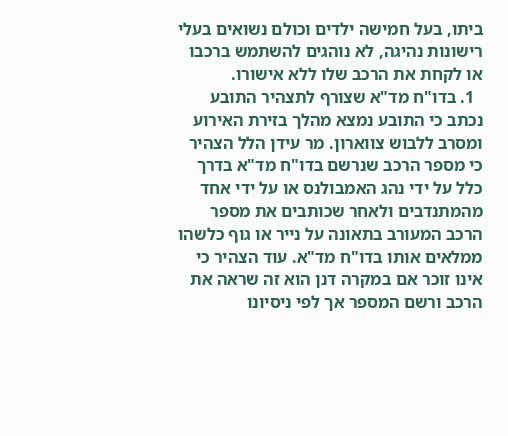ביתו, בעל חמישה ילדים וכולם נשואים בעלי רישונות נהיגה, לא נוהגים להשתמש ברכבו או לקחת את הרכב שלו ללא אישורו.
  1. בדו"ח מד"א שצורף לתצהיר התובע נכתב כי התובע נמצא מהלך בזירת האירוע ומסרב ללבוש צווארון. מר עידן הלל הצהיר כי מספר הרכב שנרשם בדו"ח מד"א בדרך כלל על ידי נהג האמבולנס או על ידי אחד מהמתנדבים ולאחר שכותבים את מספר הרכב המעורב בתאונה על נייר או גוף כלשהו ממלאים אותו בדו"ח מד"א. עוד הצהיר כי אינו זוכר אם במקרה דנן הוא זה שראה את הרכב ורשם המספר אך לפי ניסיונו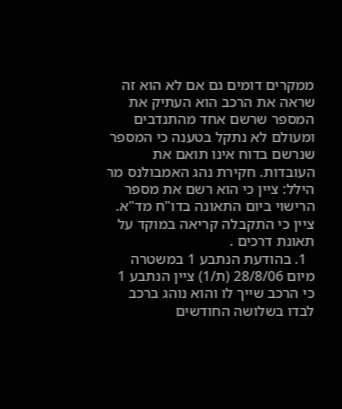ממקרים דומים גם אם לא הוא זה שראה את הרכב הוא העתיק את המספר שרשם אחד מהתנדבים  ומעולם לא נתקל בטענה כי המספר שנרשם בדוח אינו תואם את העובדות. חקירת נהג האמבולנס מר הילל: ציין כי הוא רשם את מספר הרישוי ביום התאונה בדו"ח מד"א. ציין כי התקבלה קריאה במוקד על תאונת דרכים .
  1. בהודעת הנתבע 1 במשטרה מיום 28/8/06 (ת/1) ציין הנתבע 1 כי הרכב שייך לו והוא נוהג ברכב לבדו בשלושה החודשים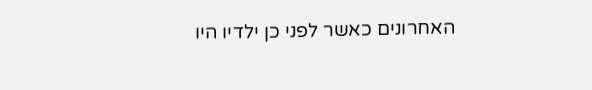האחרונים כאשר לפני כן ילדיו היו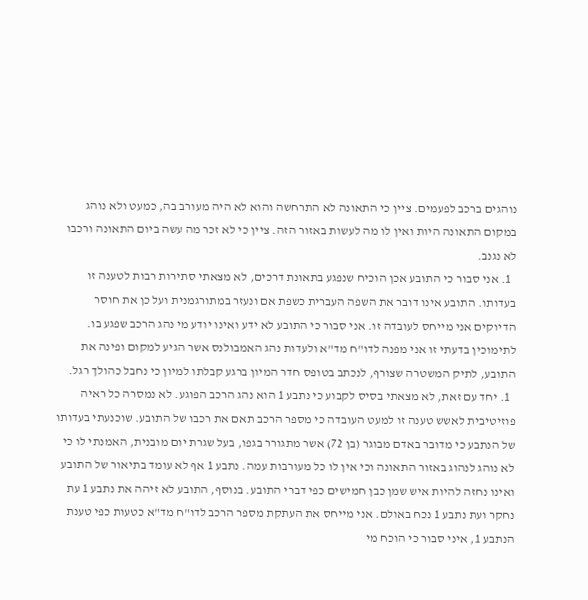נוהגים ברכב לפעמים. ציין כי התאונה לא התרחשה והוא לא היה מעורב בה, כמעט ולא נוהג במקום התאונה היות ואין לו מה לעשות באזור הזה. ציין כי לא זכר מה עשה ביום התאונה ורכבו לא נגנב.
  1. אני סבור כי התובע אכן הוכיח שנפגע בתאונת דרכים, לא מצאתי סתירות רבות לטענה זו בעדותו. התובע אינו דובר את השפה העברית כשפת אם ונעזר במתורגמנית ועל כן את חוסר הדיוקים אני מייחס לעובדה זו. אני סבור כי התובע לא ידע ואינו יודע מי נהג הרכב שפגע בו. לתימוכין בדעתי זו אני מפנה לדו"ח מד"א ולעדות נהג האמבולנס אשר הגיע למקום ופינה את התובע, לתיק המשטרה שצורף, לנכתב בטופס חדר המיון ברגע קבלתו למיון כי נחבל כהולך רגל.
  1. יחד עם זאת, לא מצאתי בסיס לקבוע כי נתבע 1 הוא נהג הרכב הפוגע. לא נמסרה כל ראיה פוזיטיבית לאשש טענה זו למעט העובדה כי מספר הרכב תאם את רכבו של התובע. שוכנעתי בעדותו של הנתבע כי מדובר באדם מבוגר (בן 72) אשר מתגורר בגפו, בעל שגרת יום מובנית, האמנתי לו כי לא נוהג לנהוג באזור התאונה וכי אין לו כל מעורבות עמה. נתבע 1 אף לא עומד בתיאור של התובע ואינו נחזה להיות איש שמן כבן חמישים כפי דברי התובע. בנוסף, התובע לא זיהה את נתבע 1 עת נחקר ועת נתבע 1 נכח באולם. אני מייחס את העתקת מספר הרכב לדו"ח מד"א כטעות כפי טענת הנתבע 1, איני סבור כי הוכח מי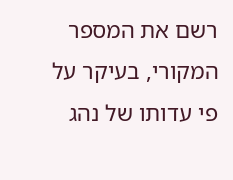רשם את המספר המקורי, בעיקר על פי עדותו של נהג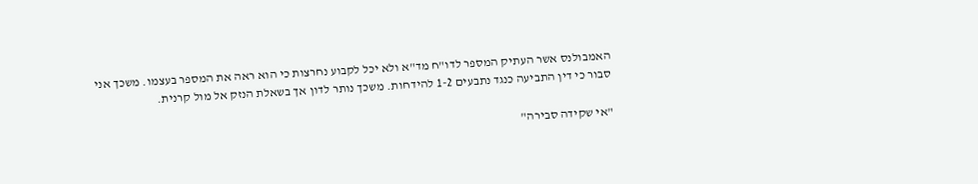האמבולנס אשר העתיק המספר לדו"ח מד"א ולא יכל לקבוע נחרצות כי הוא ראה את המספר בעצמו. משכך אני סבור כי דין התביעה כנגד נתבעים 1-2 להידחות. משכך נותר לדון אך בשאלת הנזק אל מול קרנית.

"אי שקידה סבירה"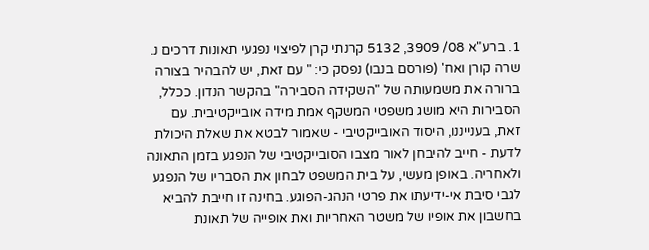1. ברע"א 08/ 3909, 5132 קרנתי קרן לפיצוי נפגעי תאונות דרכים נ. שרה קורן ואח' (פורסם בנבו) נפסק כי: " עם זאת, יש להבהיר בצורה ברורה את משמעותה של "השקידה הסבירה" בהקשר הנדון. ככלל, הסבירות היא מושג משפטי המשקף אמת מידה אובייקטיבית. עם זאת, בענייננו, היסוד האובייקטיבי - שאמור לבטא את שאלת היכולת לדעת - חייב להיבחן לאור מצבו הסובייקטיבי של הנפגע בזמן התאונה ולאחריה. באופן מעשי, על בית המשפט לבחון את הסבריו של הנפגע לגבי סיבת אי-ידיעתו את פרטי הנהג-הפוגע. בחינה זו חייבת להביא בחשבון את אופיו של משטר האחריות ואת אופייה של תאונת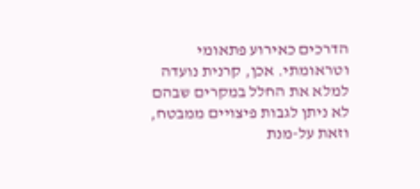הדרכים כאירוע פתאומי וטראומתי. אכן, קרנית נועדה למלא את החלל במקרים שבהם לא ניתן לגבות פיצויים ממבטח, וזאת על-מנת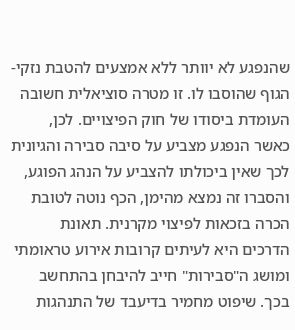שהנפגע לא יוותר ללא אמצעים להטבת נזקי-הגוף שהוסבו לו. זו מטרה סוציאלית חשובה העומדת ביסודו של חוק הפיצויים. לכן, כאשר הנפגע מצביע על סיבה סבירה והגיונית לכך שאין ביכולתו להצביע על הנהג הפוגע, והסברו זה נמצא מהימן, הכף נוטה לטובת הכרה בזכאות לפיצוי מקרנית. תאונת הדרכים היא לעיתים קרובות אירוע טראומתי ומושג ה"סבירות" חייב להיבחן בהתחשב בכך. שיפוט מחמיר בדיעבד של התנהגות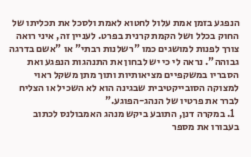הנפגע בזמן אמת עלול לחטוא לאמת ולסכל את תכליתו של החוק בכלל ושל הקמת קרנית בפרט. לעניין זה, איני רואה צורך לפנות למושגים כמו "רשלנות רבתי" או "אשם בדרגה גבוהה". נראה לי כי יש לבחון את התנהגות הנפגע ואת הסבריו במשקפיים מציאותיות ותוך מתן משקל ראוי למצוקה הסובייקטיבית שבגינה הוא לא השכיל או הצליח לברר את פרטיו של הנהג-הפוגע."
  1. במקרה דנן, התובע ביקש מנהג האמבולנס לכתוב בעבורו את מספר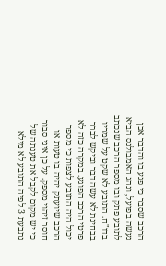הרכב שסבר כי פגע בו והדבר אכן נעשה בפועל, ונהג האמבולנס הביא לתובע פתק ובו מספר הרכב שנכתב בדו"ח. התובע לא שקט על שמריו בבחינת לא עשה דבר וביקש לברר פרטי הרכב הפוגע. במקרה כזה לא יכול היה התובע לצפות כי מספר הרכב שיועתק יהיה בו טעות או חוסר זיהוי מספק. על כן איני סבור כי יש מקום לקבל את טענתה של נתבעת 3 לפיה התובע לא מילא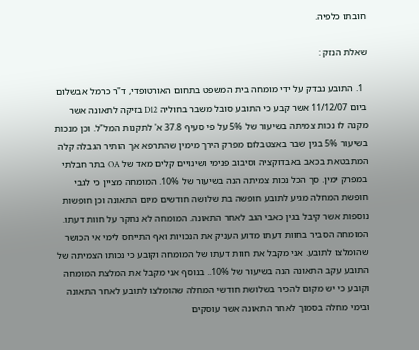חובתו כלפיה.

שאלת הנזק :

  1. התובע נבדק על ידי מומחה בית המשפט בתחום האורטופדי, ד"ר כרמל אבשלום ביום 11/12/07 אשר קבע כי התובע סובל משבר בחוליה D12 בזיקה לתאונה אשר מקנה לו נכות צמיתה בשיעור של 5% על פי סעיף 37.8 א' לתקנות המל"ל. וכן מנכות בשיעור 5% בגין שבר באצטבלום מפרק הירך מימין שהתרפא אך הותיר הגבלה קלה המתבטאת בכאב באבדוקציה וסיבוב פנימי ושינויים קלים מאד של OA בתר חבלתי במפרק ימין. סך הכל נכות צמיתה הנה בשיעור של 10%. המומחה מציין כי לגבי חופשת המחלה מגיע לתובע חופשה בת שלושה חודשים מיום התאונה וכן חופשות נוספות אשר קיבל בגין כאבי הגב לאחר התאונה. המומחה לא נחקר על חוות דעתו. המומחה הסביר בחוות דעתו מדוע העניק את הנכויות ואף התייחס לימי אי הכושר שהומלצו לתובע. אני מקבל את חוות דעתו של המומחה וקובע כי נכותו הצמיתה של התובע עקב התאונה הנה בשיעור של 10%.. בנוסף אני מקבל את המלצת המומחה וקובע כי יש מקום להכיר בשלושת חודשי המחלה שהומלצו לתובע לאחר התאונה ובימי מחלה בסמוך לאחר התאונה אשר עוסקים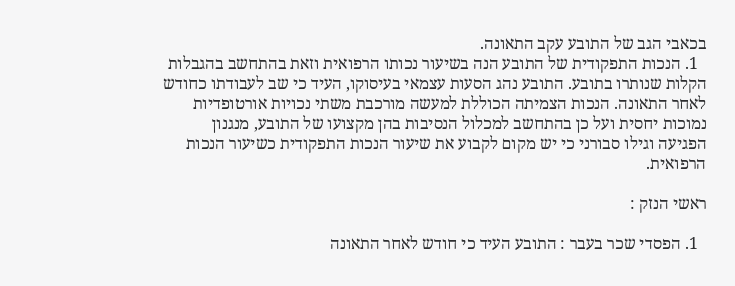בכאבי הגב של התובע עקב התאונה.
  1. הנכות התפקודית של התובע הנה בשיעור נכותו הרפואית וזאת בהתחשב בהגבלות הקלות שנותרו בתובע. התובע נהג הסעות עצמאי בעיסוקו, העיד כי שב לעבודתו כחודש לאחר התאונה. הנכות הצמיתה הכוללת למעשה מורכבת משתי נכויות אורטופדיות נמוכות יחסית ועל כן בהתחשב למכלול הנסיבות בהן מקצועו של התובע, מנגנון הפגיעה וגילו סבורני כי יש מקום לקבוע את שיעור הנכות התפקודית כשיעור הנכות הרפואית.

ראשי הנזק :

  1. הפסדי שכר בעבר : התובע העיד כי חודש לאחר התאונה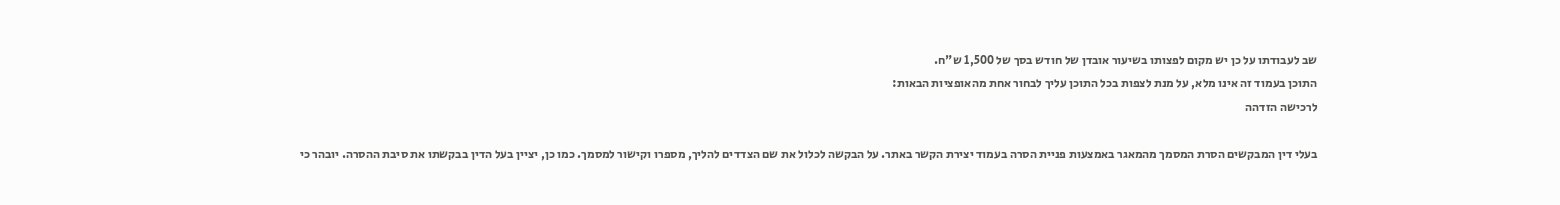שב לעבודתו על כן יש מקום לפצותו בשיעור אובדן של חודש בסך של 1,500 ש"ח.
התוכן בעמוד זה אינו מלא, על מנת לצפות בכל התוכן עליך לבחור אחת מהאופציות הבאות:
לרכישה הזדהה

בעלי דין המבקשים הסרת המסמך מהמאגר באמצעות פניית הסרה בעמוד יצירת הקשר באתר. על הבקשה לכלול את שם הצדדים להליך, מספרו וקישור למסמך. כמו כן, יציין בעל הדין בבקשתו את סיבת ההסרה. יובהר כי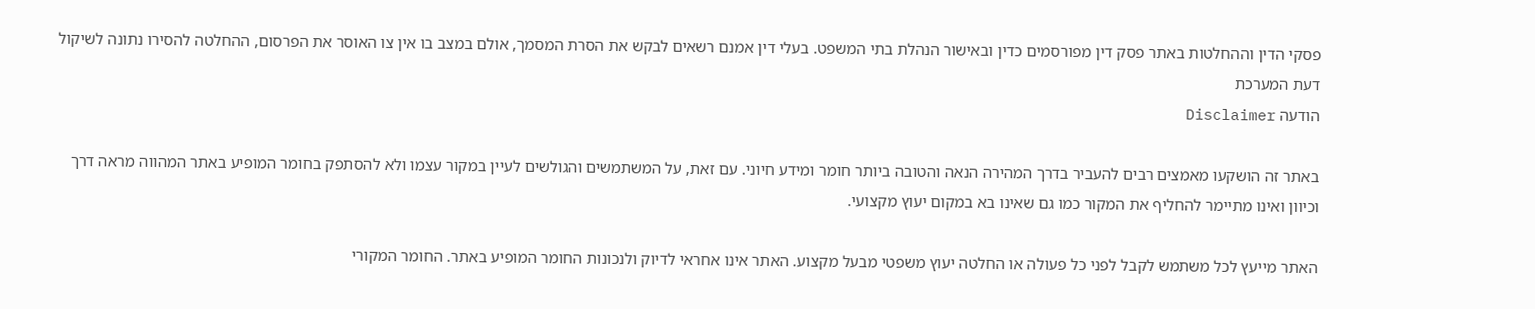פסקי הדין וההחלטות באתר פסק דין מפורסמים כדין ובאישור הנהלת בתי המשפט. בעלי דין אמנם רשאים לבקש את הסרת המסמך, אולם במצב בו אין צו האוסר את הפרסום, ההחלטה להסירו נתונה לשיקול דעת המערכת
הודעה Disclaimer

באתר זה הושקעו מאמצים רבים להעביר בדרך המהירה הנאה והטובה ביותר חומר ומידע חיוני. עם זאת, על המשתמשים והגולשים לעיין במקור עצמו ולא להסתפק בחומר המופיע באתר המהווה מראה דרך וכיוון ואינו מתיימר להחליף את המקור כמו גם שאינו בא במקום יעוץ מקצועי.

האתר מייעץ לכל משתמש לקבל לפני כל פעולה או החלטה יעוץ משפטי מבעל מקצוע. האתר אינו אחראי לדיוק ולנכונות החומר המופיע באתר. החומר המקורי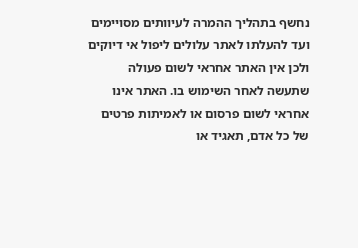נחשף בתהליך ההמרה לעיוותים מסויימים ועד להעלתו לאתר עלולים ליפול אי דיוקים ולכן אין האתר אחראי לשום פעולה שתעשה לאחר השימוש בו. האתר אינו אחראי לשום פרסום או לאמיתות פרטים של כל אדם, תאגיד או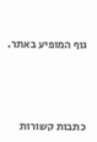גוף המופיע באתר.




כתבות קשורות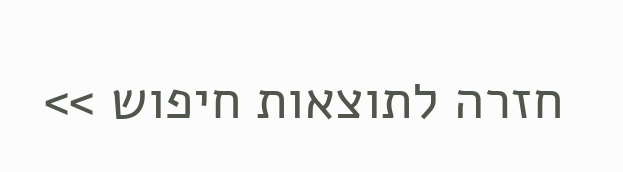חזרה לתוצאות חיפוש >>